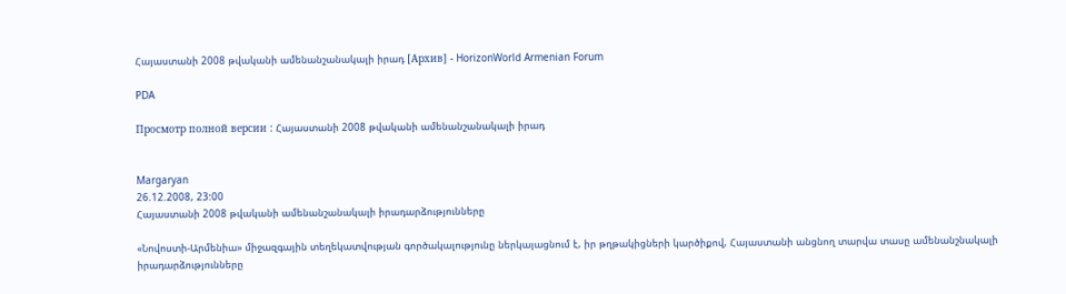Հայաստանի 2008 թվականի ամենանշանակալի իրադ [Архив] - HorizonWorld Armenian Forum

PDA

Просмотр полной версии : Հայաստանի 2008 թվականի ամենանշանակալի իրադ


Margaryan
26.12.2008, 23:00
Հայաստանի 2008 թվականի ամենանշանակալի իրադարձությունները

«Նովոստի-Արմենիա» միջազգային տեղեկատվության գործակալությունը ներկայացնում է, իր թղթակիցների կարծիքով, Հայաստանի անցնող տարվա տասը ամենանշնակալի իրադարձությունները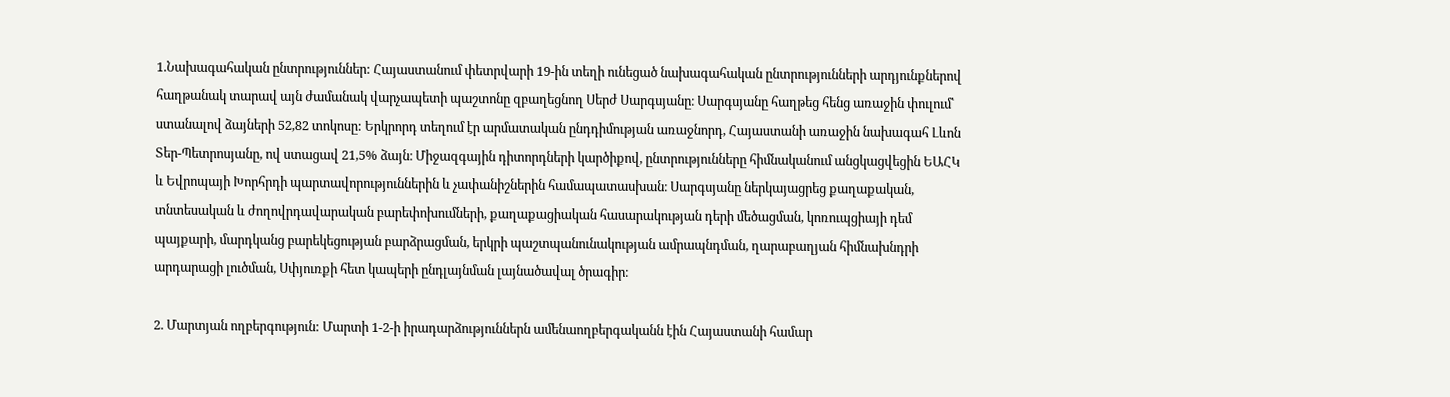1.Նախագահական ընտրություններ: Հայաստանում փետրվարի 19-ին տեղի ունեցած նախագահական ընտրությունների արդյունքներով հաղթանակ տարավ այն ժամանակ վարչապետի պաշտոնը զբաղեցնող Սերժ Սարգսյանը։ Սարգսյանը հաղթեց հենց առաջին փուլում՝ ստանալով ձայների 52,82 տոկոսը: Երկրորդ տեղում էր արմատական ընդդիմության առաջնորդ, Հայաստանի առաջին նախագահ Լևոն Տեր-Պետրոսյանը, ով ստացավ 21,5% ձայն։ Միջազգային դիտորդների կարծիքով, ընտրությունները հիմնականում անցկացվեցին ԵԱՀԿ և Եվրոպայի Խորհրդի պարտավորություններին և չափանիշներին համապատասխան։ Սարգսյանը ներկայացրեց քաղաքական, տնտեսական և ժողովրդավարական բարեփոխումների, քաղաքացիական հասարակության դերի մեծացման, կոռուպցիայի դեմ պայքարի, մարդկանց բարեկեցության բարձրացման, երկրի պաշտպանունակության ամրապնդման, ղարաբաղյան հիմնախնդրի արդարացի լուծման, Սփյուռքի հետ կապերի ընդլայնման լայնածավալ ծրագիր։

2. Մարտյան ողբերգություն: Մարտի 1-2-ի իրադարձություններն ամենաողբերգականն էին Հայաստանի համար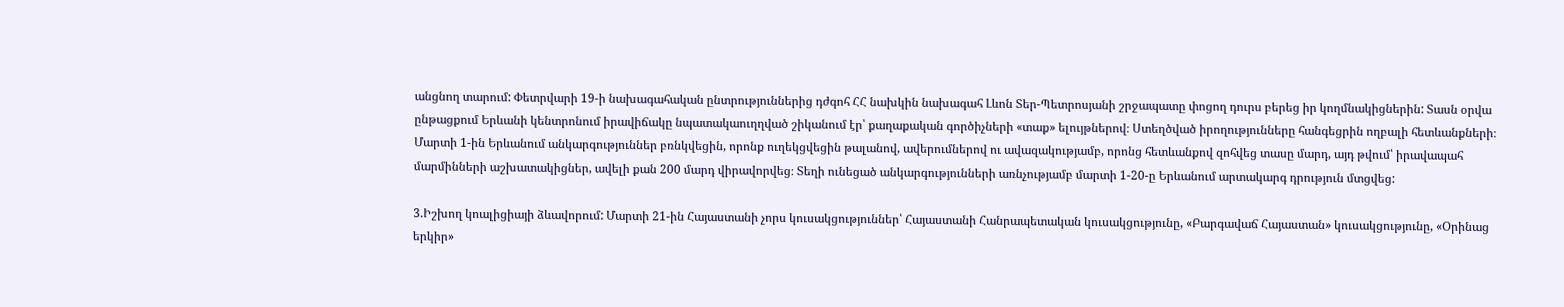անցնող տարում: Փետրվարի 19-ի նախագահական ընտրություններից դժգոհ ՀՀ նախկին նախագահ Լևոն Տեր-Պետրոսյանի շրջապատը փոցող դուրս բերեց իր կողմնակիցներին: Տասն օրվա ընթացքում Երևանի կենտրոնում իրավիճակը նպատակաուղղված շիկանում էր՝ քաղաքական գործիչների «տաք» ելույթներով։ Ստեղծված իրողությունները հանգեցրին ողբալի հետևանքների։ Մարտի 1-ին Երևանում անկարգություններ բռնկվեցին, որոնք ուղեկցվեցին թալանով, ավերումներով ու ավազակությամբ, որոնց հետևանքով զոհվեց տասը մարդ, այդ թվում՝ իրավապահ մարմինների աշխատակիցներ, ավելի քան 200 մարդ վիրավորվեց։ Տեղի ունեցած անկարգությունների առնչությամբ մարտի 1-20-ը Երևանում արտակարգ դրություն մտցվեց:

3.Իշխող կոալիցիայի ձևավորում: Մարտի 21-ին Հայաստանի չորս կուսակցություններ՝ Հայաստանի Հանրապետական կուսակցությունը, «Բարգավաճ Հայաստան» կուսակցությունը, «Օրինաց երկիր»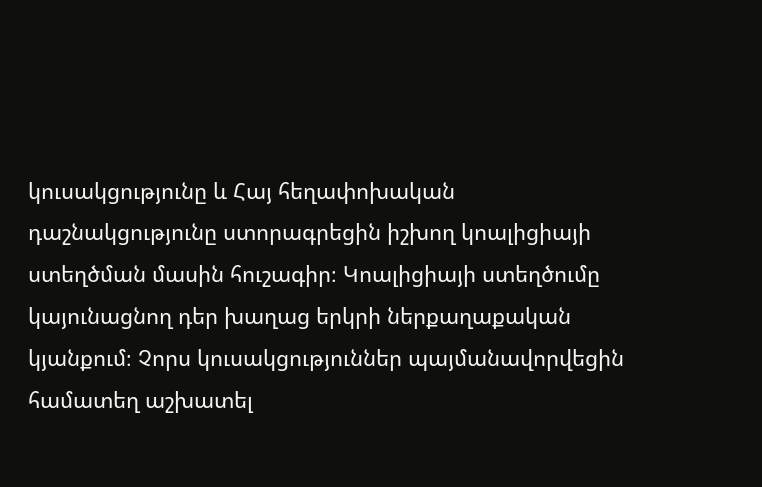կուսակցությունը և Հայ հեղափոխական դաշնակցությունը ստորագրեցին իշխող կոալիցիայի ստեղծման մասին հուշագիր։ Կոալիցիայի ստեղծումը կայունացնող դեր խաղաց երկրի ներքաղաքական կյանքում։ Չորս կուսակցություններ պայմանավորվեցին համատեղ աշխատել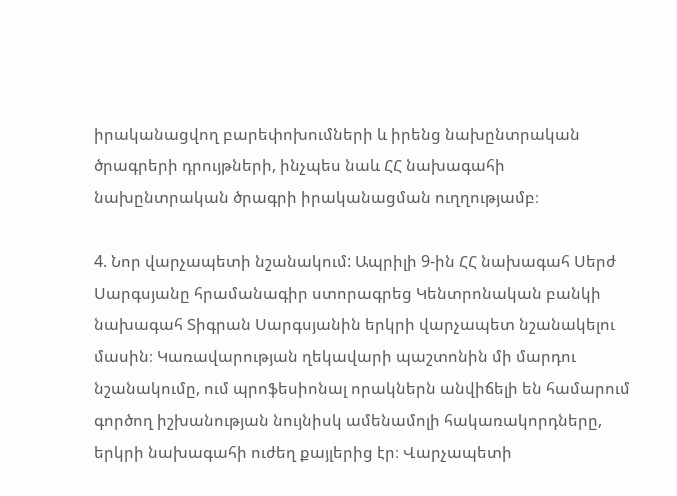իրականացվող բարեփոխումների և իրենց նախընտրական ծրագրերի դրույթների, ինչպես նաև ՀՀ նախագահի նախընտրական ծրագրի իրականացման ուղղությամբ։

4. Նոր վարչապետի նշանակում: Ապրիլի 9-ին ՀՀ նախագահ Սերժ Սարգսյանը հրամանագիր ստորագրեց Կենտրոնական բանկի նախագահ Տիգրան Սարգսյանին երկրի վարչապետ նշանակելու մասին։ Կառավարության ղեկավարի պաշտոնին մի մարդու նշանակումը, ում պրոֆեսիոնալ որակներն անվիճելի են համարում գործող իշխանության նույնիսկ ամենամոլի հակառակորդները, երկրի նախագահի ուժեղ քայլերից էր։ Վարչապետի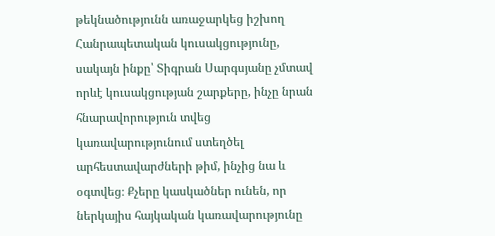թեկնածությունն առաջարկեց իշխող Հանրապետական կուսակցությունը, սակայն ինքը՝ Տիգրան Սարգսյանը չմտավ որևէ կուսակցության շարքերը, ինչը նրան հնարավորություն տվեց կառավարությունում ստեղծել արհեստավարժների թիմ, ինչից նա և օգտվեց։ Քչերը կասկածներ ունեն, որ ներկայիս հայկական կառավարությունը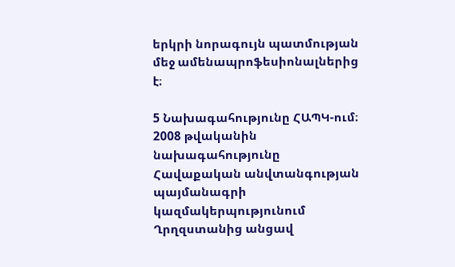երկրի նորագույն պատմության մեջ ամենապրոֆեսիոնալներից է։

5 Նախագահությունը ՀԱՊԿ-ում։ 2008 թվականին նախագահությունը Հավաքական անվտանգության պայմանագրի կազմակերպությունում Ղրղզստանից անցավ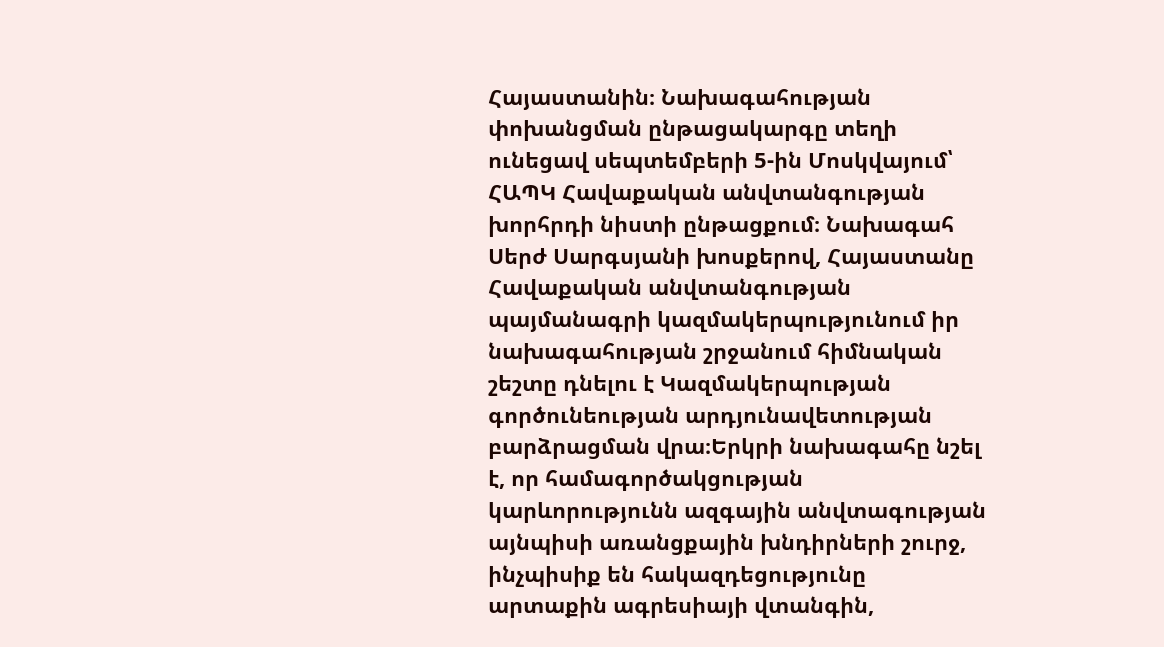Հայաստանին։ Նախագահության փոխանցման ընթացակարգը տեղի ունեցավ սեպտեմբերի 5-ին Մոսկվայում՝ ՀԱՊԿ Հավաքական անվտանգության խորհրդի նիստի ընթացքում։ Նախագահ Սերժ Սարգսյանի խոսքերով, Հայաստանը Հավաքական անվտանգության պայմանագրի կազմակերպությունում իր նախագահության շրջանում հիմնական շեշտը դնելու է Կազմակերպության գործունեության արդյունավետության բարձրացման վրա։Երկրի նախագահը նշել է, որ համագործակցության կարևորությունն ազգային անվտագության այնպիսի առանցքային խնդիրների շուրջ, ինչպիսիք են հակազդեցությունը արտաքին ագրեսիայի վտանգին,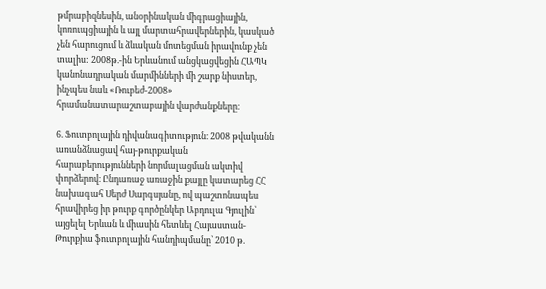թմրաբիզնեսին, անօրինական միգրացիային, կոռուպցիային և այլ մարտահրավերներին, կասկած չեն հարուցում և ձևական մոտեցման իրավունք չեն տալիս: 2008թ.-ին Երևանում անցկացվեցին ՀԱՊԿ կանոնադրական մարմինների մի շարք նիստեր, ինչպես նաև «Ռուբեժ-2008» հրամանատարաշտաբային վարժանքները։

6. Ֆուտբոլային դիվանագիտություն։ 2008 թվականն առանձնացավ հայ-թուրքական հարաբերությունների նորմալացման ակտիվ փորձերով։ Ընդառաջ առաջին քայլը կատարեց ՀՀ նախագահ Սերժ Սարգսյանը, ով պաշտոնապես հրավիրեց իր թուրք գործընկեր Աբդուլա Գյուլին՝ այցելել Երևան և միասին հետևել Հայաստան-Թուրքիա ֆուտբոլային հանդիպմանը՝ 2010 թ.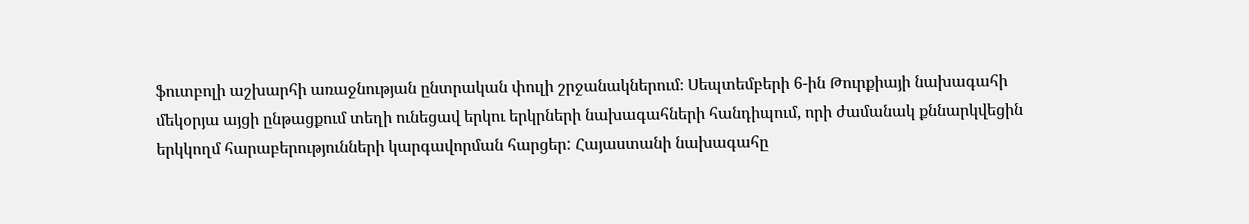ֆուտբոլի աշխարհի առաջնության ընտրական փուլի շրջանակներում։ Սեպտեմբերի 6-ին Թուրքիայի նախագահի մեկօրյա այցի ընթացքում տեղի ունեցավ երկու երկրների նախագահների հանդիպում, որի ժամանակ քննարկվեցին երկկողմ հարաբերությունների կարգավորման հարցեր: Հայաստանի նախագահը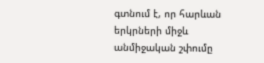գտնում է, որ հարևան երկրների միջև անմիջական շփումը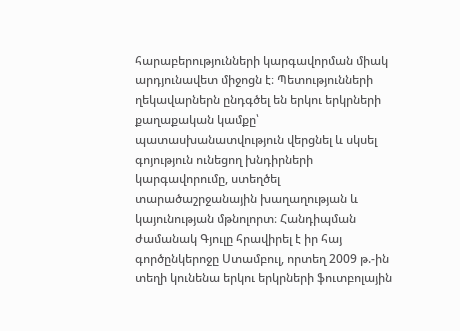հարաբերությունների կարգավորման միակ արդյունավետ միջոցն է։ Պետությունների ղեկավարներն ընդգծել են երկու երկրների քաղաքական կամքը՝ պատասխանատվություն վերցնել և սկսել գոյություն ունեցող խնդիրների կարգավորումը, ստեղծել տարածաշրջանային խաղաղության և կայունության մթնոլորտ։ Հանդիպման ժամանակ Գյուլը հրավիրել է իր հայ գործընկերոջը Ստամբուլ, որտեղ 2009 թ.-ին տեղի կունենա երկու երկրների ֆուտբոլային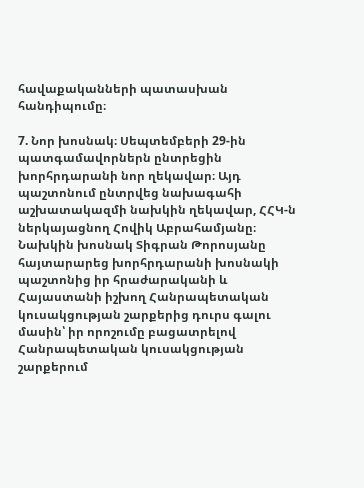հավաքականների պատասխան հանդիպումը։

7. Նոր խոսնակ։ Սեպտեմբերի 29-ին պատգամավորներն ընտրեցին խորհրդարանի նոր ղեկավար։ Այդ պաշտոնում ընտրվեց նախագահի աշխատակազմի նախկին ղեկավար, ՀՀԿ-ն ներկայացնող Հովիկ Աբրահամյանը։ Նախկին խոսնակ Տիգրան Թորոսյանը հայտարարեց խորհրդարանի խոսնակի պաշտոնից իր հրաժարականի և Հայաստանի իշխող Հանրապետական կուսակցության շարքերից դուրս գալու մասին՝ իր որոշումը բացատրելով Հանրապետական կուսակցության շարքերում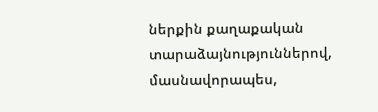ներքին քաղաքական տարաձայնություններով, մասնավորապես,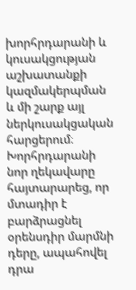խորհրդարանի և կուսակցության աշխատանքի կազմակերպման և մի շարք այլ ներկուսակցական հարցերում։ Խորհրդարանի նոր ղեկավարը հայտարարեց, որ մտադիր է բարձրացնել օրենսդիր մարմնի դերը, ապահովել դրա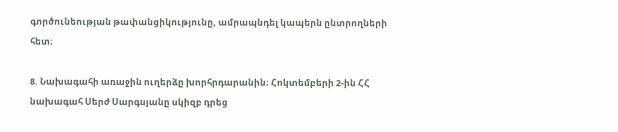գործունեության թափանցիկությունը, ամրապնդել կապերն ընտրողների հետ։

8. Նախագահի առաջին ուղերձը խորհրդարանին։ Հոկտեմբերի 2-ին ՀՀ նախագահ Սերժ Սարգսյանը սկիզբ դրեց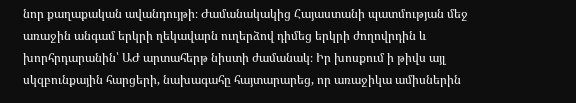նոր քաղաքական ավանդույթի։ Ժամանակակից Հայաստանի պատմության մեջ առաջին անգամ երկրի ղեկավարն ուղերձով դիմեց երկրի ժողովրդին և խորհրդարանին՝ ԱԺ արտահերթ նիստի ժամանակ։ Իր խոսքում ի թիվս այլ սկզբունքային հարցերի, նախագահը հայտարարեց, որ առաջիկա ամիսներին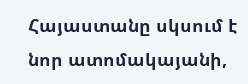Հայաստանը սկսում է նոր ատոմակայանի,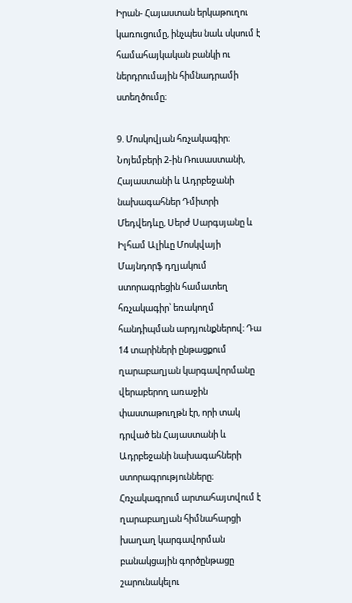Իրան- Հայաստան երկաթուղու կառուցումը, ինչպես նաև սկսում է համահայկական բանկի ու ներդրումային հիմնադրամի ստեղծումը։

9. Մոսկովյան հռչակագիր։ Նոյեմբերի 2-ին Ռուսաստանի, Հայաստանի և Ադրբեջանի նախագահներ Դմիտրի Մեդվեդևը, Սերժ Սարգսյանը և Իլհամ Ալիևը Մոսկվայի Մայնդորֆ դղյակում ստորագրեցին համատեղ հռչակագիր՝ եռակողմ հանդիպման արդյունքներով։ Դա 14 տարիների ընթացքում ղարաբաղյան կարգավորմանը վերաբերող առաջին փաստաթուղթն էր, որի տակ դրված են Հայաստանի և Ադրբեջանի նախագահների ստորագրությունները։ Հռչակագրում արտահայտվում է ղարաբաղյան հիմնահարցի խաղաղ կարգավորման բանակցային գործընթացը շարունակելու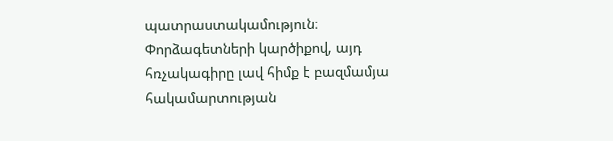պատրաստակամություն։ Փորձագետների կարծիքով, այդ հռչակագիրը լավ հիմք է բազմամյա հակամարտության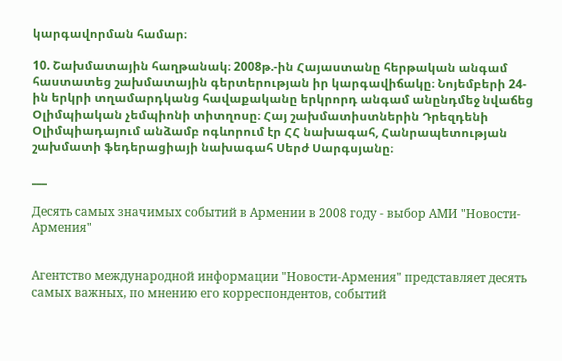կարգավորման համար։

10. Շախմատային հաղթանակ։ 2008թ.-ին Հայաստանը հերթական անգամ հաստատեց շախմատային գերտերության իր կարգավիճակը։ Նոյեմբերի 24-ին երկրի տղամարդկանց հավաքականը երկրորդ անգամ անընդմեջ նվաճեց Օլիմպիական չեմպիոնի տիտղոսը։ Հայ շախմատիստներին Դրեզդենի Օլիմպիադայում անձամբ ոգևորում էր ՀՀ նախագահ, Հանրապետության շախմատի ֆեդերացիայի նախագահ Սերժ Սարգսյանը։

___

Десять самых значимых событий в Армении в 2008 году - выбор АМИ "Новости-Армения"


Агентство международной информации "Новости-Армения" представляет десять самых важных, по мнению его корреспондентов, событий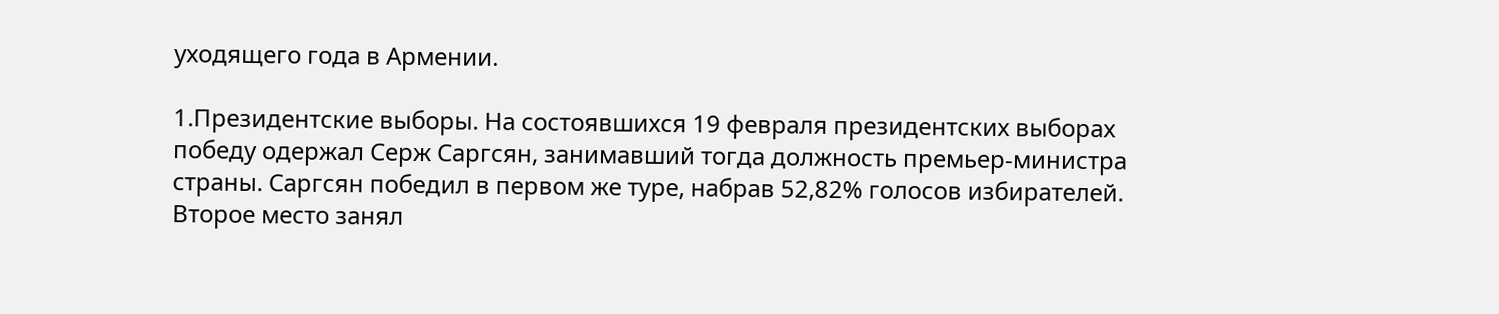уходящего года в Армении.

1.Президентские выборы. На состоявшихся 19 февраля президентских выборах победу одержал Серж Саргсян, занимавший тогда должность премьер-министра страны. Саргсян победил в первом же туре, набрав 52,82% голосов избирателей. Второе место занял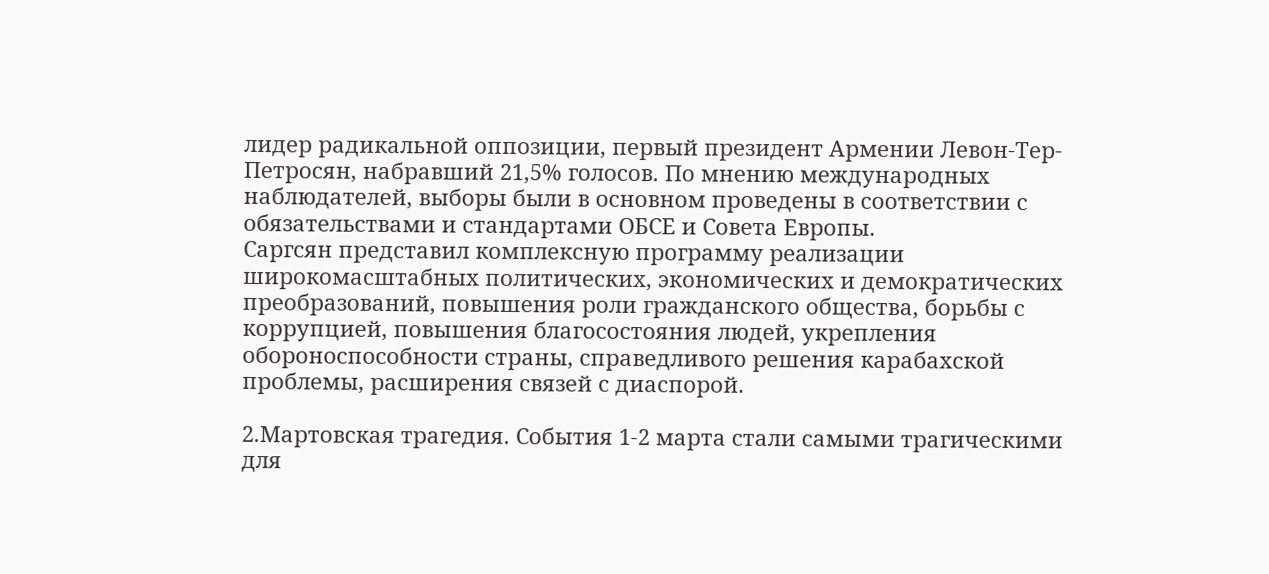лидер радикальной оппозиции, первый президент Армении Левон-Тер-Петросян, набравший 21,5% голосов. По мнению международных наблюдателей, выборы были в основном проведены в соответствии с обязательствами и стандартами ОБСЕ и Совета Европы.
Саргсян представил комплексную программу реализации широкомасштабных политических, экономических и демократических преобразований, повышения роли гражданского общества, борьбы с коррупцией, повышения благосостояния людей, укрепления обороноспособности страны, справедливого решения карабахской проблемы, расширения связей с диаспорой.

2.Мартовская трагедия. События 1-2 марта стали самыми трагическими для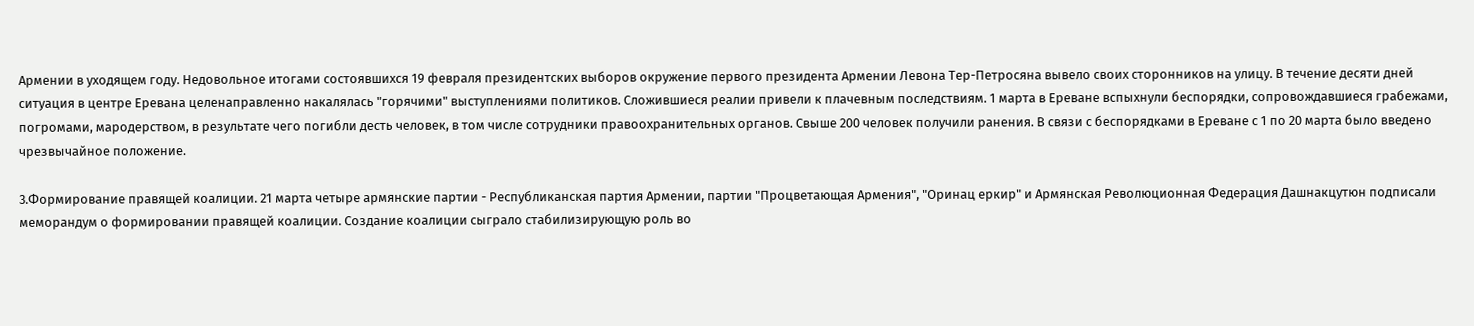Армении в уходящем году. Недовольное итогами состоявшихся 19 февраля президентских выборов окружение первого президента Армении Левона Тер-Петросяна вывело своих сторонников на улицу. В течение десяти дней ситуация в центре Еревана целенаправленно накалялась "горячими" выступлениями политиков. Сложившиеся реалии привели к плачевным последствиям. 1 марта в Ереване вспыхнули беспорядки, сопровождавшиеся грабежами, погромами, мародерством, в результате чего погибли десть человек, в том числе сотрудники правоохранительных органов. Свыше 200 человек получили ранения. В связи с беспорядками в Ереване с 1 по 20 марта было введено чрезвычайное положение.

3.Формирование правящей коалиции. 21 марта четыре армянские партии - Республиканская партия Армении, партии "Процветающая Армения", "Оринац еркир" и Армянская Революционная Федерация Дашнакцутюн подписали меморандум о формировании правящей коалиции. Создание коалиции сыграло стабилизирующую роль во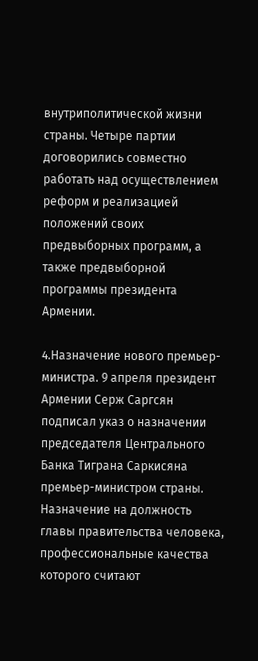внутриполитической жизни страны. Четыре партии договорились совместно работать над осуществлением реформ и реализацией положений своих предвыборных программ, а также предвыборной программы президента Армении.

4.Назначение нового премьер-министра. 9 апреля президент Армении Серж Саргсян подписал указ о назначении председателя Центрального Банка Тиграна Саркисяна премьер-министром страны. Назначение на должность главы правительства человека, профессиональные качества которого считают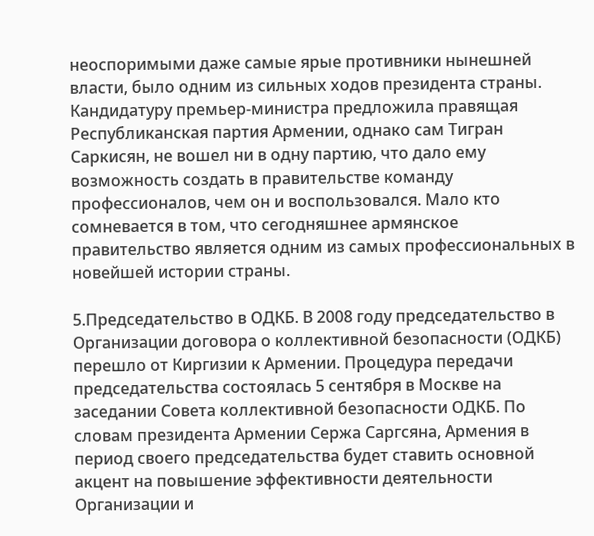неоспоримыми даже самые ярые противники нынешней власти, было одним из сильных ходов президента страны. Кандидатуру премьер-министра предложила правящая Республиканская партия Армении, однако сам Тигран Саркисян, не вошел ни в одну партию, что дало ему возможность создать в правительстве команду профессионалов, чем он и воспользовался. Мало кто сомневается в том, что сегодняшнее армянское правительство является одним из самых профессиональных в новейшей истории страны.

5.Председательство в ОДКБ. В 2008 году председательство в Организации договора о коллективной безопасности (ОДКБ) перешло от Киргизии к Армении. Процедура передачи председательства состоялась 5 сентября в Москве на заседании Совета коллективной безопасности ОДКБ. По словам президента Армении Сержа Саргсяна, Армения в период своего председательства будет ставить основной акцент на повышение эффективности деятельности Организации и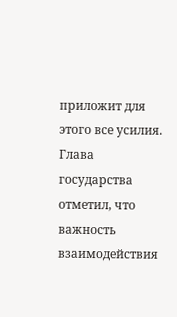приложит для этого все усилия. Глава государства отметил, что важность взаимодействия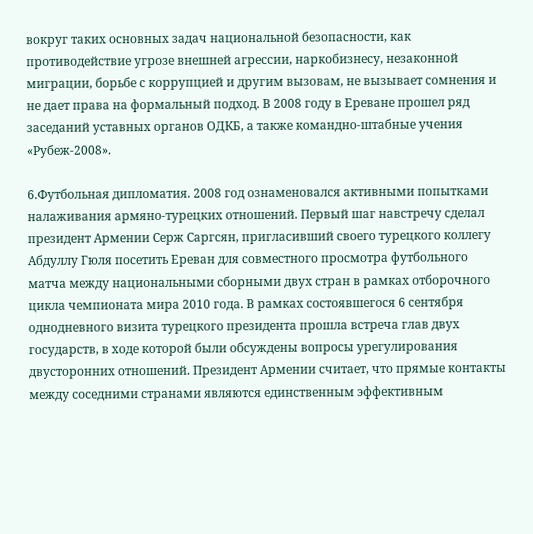вокруг таких основных задач национальной безопасности, как противодействие угрозе внешней агрессии, наркобизнесу, незаконной миграции, борьбе с коррупцией и другим вызовам, не вызывает сомнения и не дает права на формальный подход. В 2008 году в Ереване прошел ряд заседаний уставных органов ОДКБ, а также командно-штабные учения «Рубеж-2008».

6.Футбольная дипломатия. 2008 год ознаменовался активными попытками налаживания армяно-турецких отношений. Первый шаг навстречу сделал президент Армении Серж Саргсян, пригласивший своего турецкого коллегу Абдуллу Гюля посетить Ереван для совместного просмотра футбольного матча между национальными сборными двух стран в рамках отборочного цикла чемпионата мира 2010 года. В рамках состоявшегося 6 сентября однодневного визита турецкого президента прошла встреча глав двух государств, в ходе которой были обсуждены вопросы урегулирования двусторонних отношений. Президент Армении считает, что прямые контакты между соседними странами являются единственным эффективным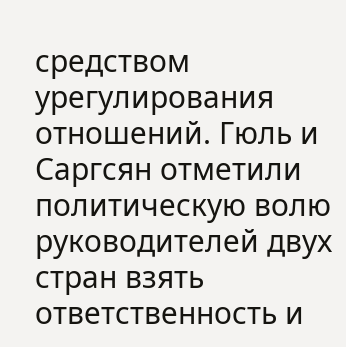средством урегулирования отношений. Гюль и Саргсян отметили политическую волю руководителей двух стран взять ответственность и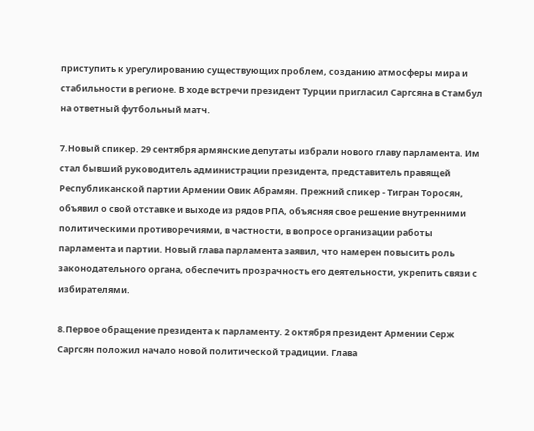приступить к урегулированию существующих проблем, созданию атмосферы мира и стабильности в регионе. В ходе встречи президент Турции пригласил Саргсяна в Стамбул на ответный футбольный матч.

7.Новый спикер. 29 сентября армянские депутаты избрали нового главу парламента. Им стал бывший руководитель администрации президента, представитель правящей Республиканской партии Армении Овик Абрамян. Прежний спикер - Тигран Торосян, объявил о свой отставке и выходе из рядов РПА, объясняя свое решение внутренними политическими противоречиями, в частности, в вопросе организации работы парламента и партии. Новый глава парламента заявил, что намерен повысить роль законодательного органа, обеспечить прозрачность его деятельности, укрепить связи с избирателями.

8.Первое обращение президента к парламенту. 2 октября президент Армении Серж Саргсян положил начало новой политической традиции. Глава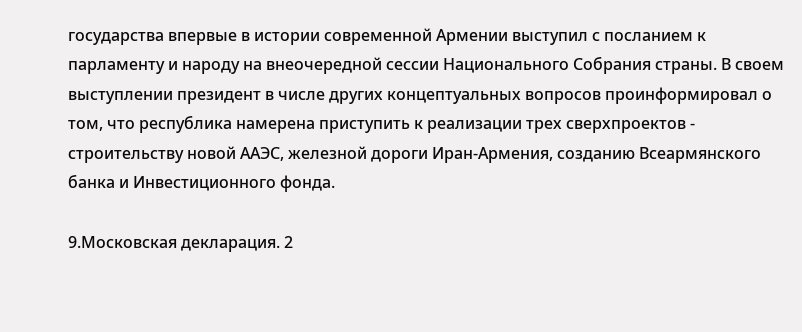государства впервые в истории современной Армении выступил с посланием к парламенту и народу на внеочередной сессии Национального Собрания страны. В своем выступлении президент в числе других концептуальных вопросов проинформировал о том, что республика намерена приступить к реализации трех сверхпроектов - строительству новой ААЭС, железной дороги Иран-Армения, созданию Всеармянского банка и Инвестиционного фонда.

9.Московская декларация. 2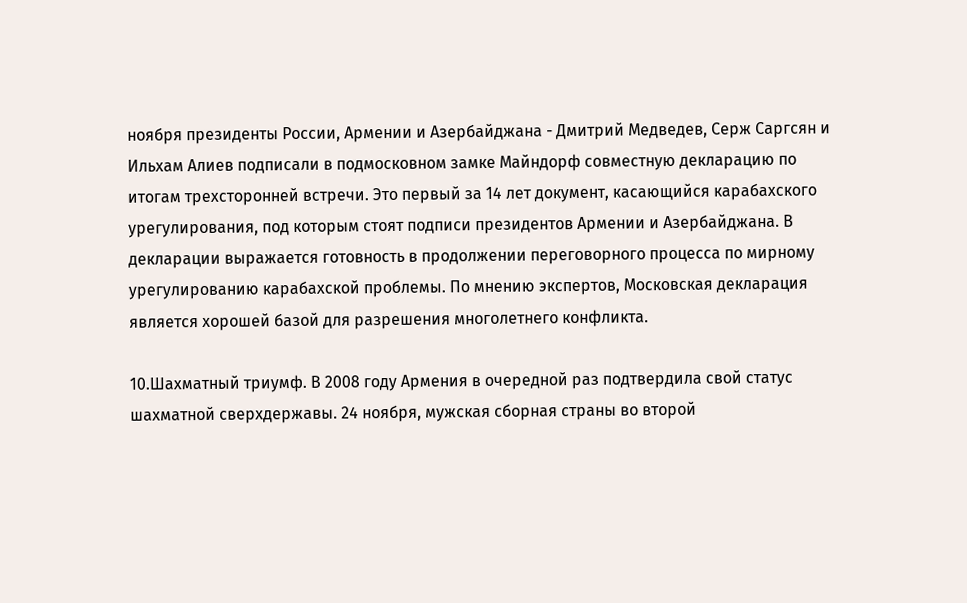ноября президенты России, Армении и Азербайджана - Дмитрий Медведев, Серж Саргсян и Ильхам Алиев подписали в подмосковном замке Майндорф совместную декларацию по итогам трехсторонней встречи. Это первый за 14 лет документ, касающийся карабахского урегулирования, под которым стоят подписи президентов Армении и Азербайджана. В декларации выражается готовность в продолжении переговорного процесса по мирному урегулированию карабахской проблемы. По мнению экспертов, Московская декларация является хорошей базой для разрешения многолетнего конфликта.

10.Шахматный триумф. В 2008 году Армения в очередной раз подтвердила свой статус шахматной сверхдержавы. 24 ноября, мужская сборная страны во второй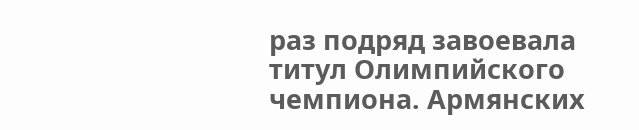раз подряд завоевала титул Олимпийского чемпиона. Армянских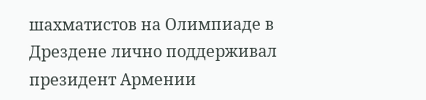шахматистов на Олимпиаде в Дрездене лично поддерживал президент Армении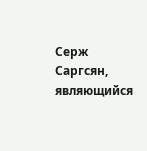Серж Саргсян, являющийся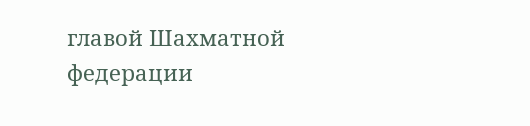главой Шахматной федерации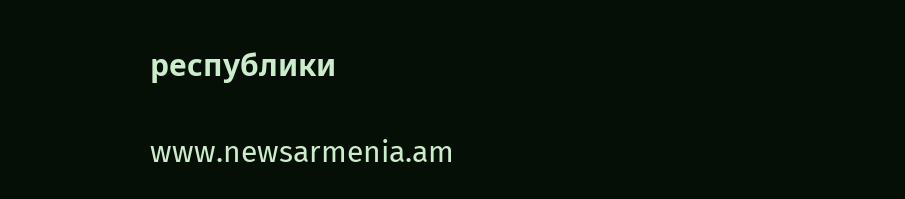республики

www.newsarmenia.am